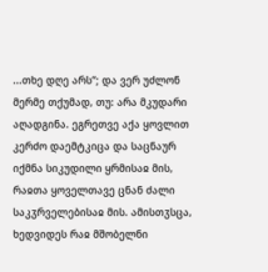...თხე დღე არს“; და ვერ უძლონ მერმე თქუმად, თუ: არა მკუდარი აღადგინა. ეგრეთვე აქა ყოვლით კერძო დაემტკიცა და საცნაურ იქმნა სიკუდილი ყრმისაჲ მის, რაჲთა ყოველთავე ცნან ძალი საკჳრველებისაჲ მის. ამისთჳსცა, ხედვიდეს რაჲ მშობელნი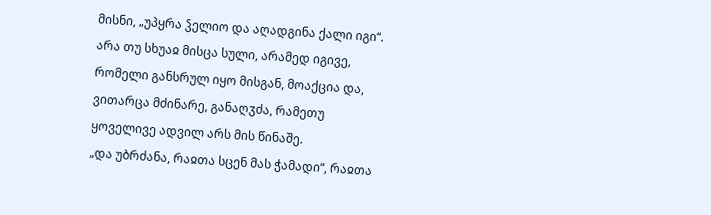მისნი, „უპყრა ჴელიო და აღადგინა ქალი იგი“. არა თუ სხუაჲ მისცა სული, არამედ იგივე, რომელი განსრულ იყო მისგან, მოაქცია და, ვითარცა მძინარე, განაღჳძა, რამეთუ ყოველივე ადვილ არს მის წინაშე.
„და უბრძანა, რაჲთა სცენ მას ჭამადი“, რაჲთა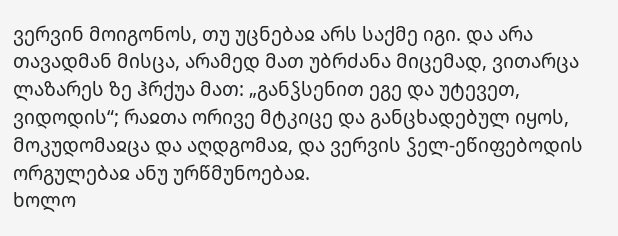ვერვინ მოიგონოს, თუ უცნებაჲ არს საქმე იგი. და არა თავადმან მისცა, არამედ მათ უბრძანა მიცემად, ვითარცა ლაზარეს ზე ჰრქუა მათ: „განჴსენით ეგე და უტევეთ, ვიდოდის“; რაჲთა ორივე მტკიცე და განცხადებულ იყოს, მოკუდომაჲცა და აღდგომაჲ, და ვერვის ჴელ-ეწიფებოდის ორგულებაჲ ანუ ურწმუნოებაჲ.
ხოლო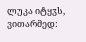ლუკა იტყჳს, ვითარმედ: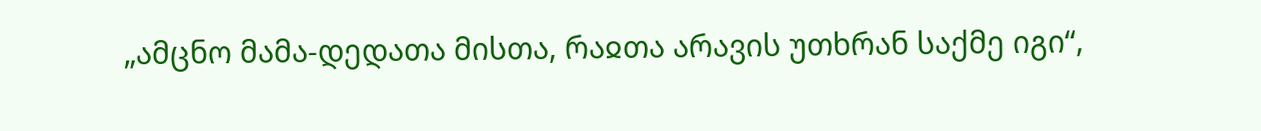„ამცნო მამა-დედათა მისთა, რაჲთა არავის უთხრან საქმე იგი“,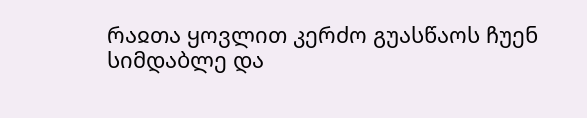რაჲთა ყოვლით კერძო გუასწაოს ჩუენ სიმდაბლე და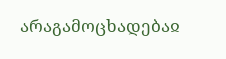არაგამოცხადებაჲ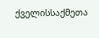ქველისსაქმეთა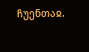ჩუენთაჲ.